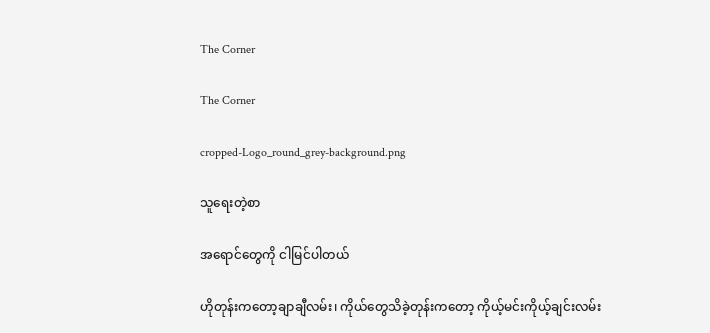The Corner

The Corner

cropped-Logo_round_grey-background.png

သူရေးတဲ့စာ

အရောင်တွေကို ငါမြင်ပါတယ်

ဟိုတုန်းကတော့ချာချီလမ်း၊ ကိုယ်တွေသိခဲ့တုန်းကတော့ ကိုယ့်မင်းကိုယ့်ချင်းလမ်း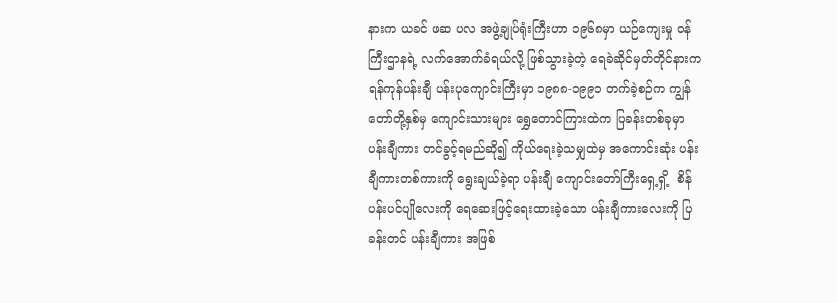နားက ယခင် ဖဆ ပလ အဖွဲ့ချုပ်ရုံးကြီးဟာ ၁၉၆၈မှာ ယဉ်ကျေးမှု ဝန်ကြီးဌာနရဲ့ လက်အောက်ခံရယ်လို့ ဖြစ်သွားခဲ့တဲ့ ရေခဲဆိုင်မှတ်တိုင်နားကရန်ကုန်ပန်းချီ ပန်းပုကျောင်းကြီးမှာ ၁၉၈၈-၁၉၉၁ တက်ခဲ့စဉ်က ကျွန်တော်တို့နှစ်မှ ကျောင်းသားများ ရွှေတောင်ကြားထဲက ပြခန်းတစ်ခုမှာ ပန်းချီကား တင်ခွင့်ရမည်ဆို၍ ကိုယ်ရေးခဲ့သမျှထဲမှ အကောင်းဆုံး ပန်းချီကားတစ်ကားကို ရွေးချယ်ခဲ့ရာ ပန်းချီ ကျောင်းတော်ကြီးရှေ့ရှိ့  စိန်ပန်းပင်ပျိုလေးကို ရေဆေးဖြင့်ရေးထားခဲ့သော ပန်းချီကားလေးကို ပြခန်းတင် ပန်းချီကား အဖြစ်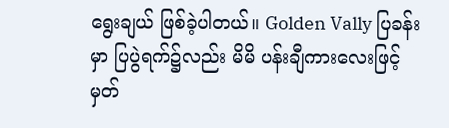ရွေးချယ် ဖြစ်ခဲ့ပါတယ်။ Golden Vally ပြခန်းမှာ ပြပွဲရက်၌လည်း မိမိ ပန်းချီကားလေးဖြင့် မှတ်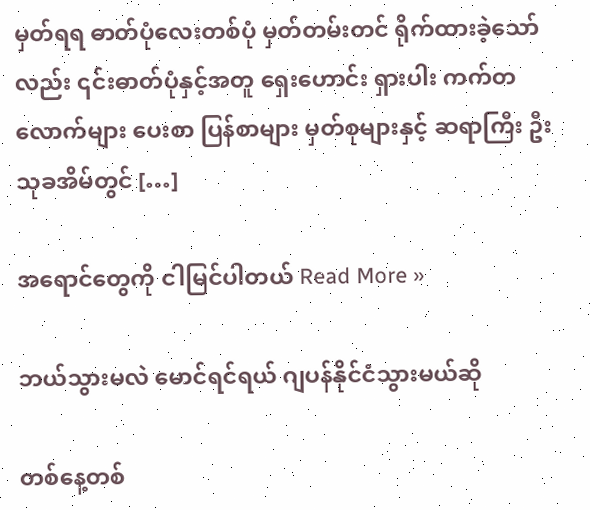မှတ်ရရ ဓာတ်ပုံလေးတစ်ပုံ မှတ်တမ်းတင် ရိုက်ထားခဲ့သော်လည်း ၎င်းဓာတ်ပုံနှင့်အတူ ရှေးဟောင်း ရှားပါး ကက်တလောက်များ ပေးစာ ပြန်စာများ မှတ်စုများနှင့် ဆရာကြီး ဦးသုခအိမ်တွင် […]

အရောင်တွေကို ငါမြင်ပါတယ် Read More »

ဘယ်သွားမလဲ မောင်ရင်ရယ် ဂျပန်နိုင်ငံသွားမယ်ဆို

တစ်နေ့တစ်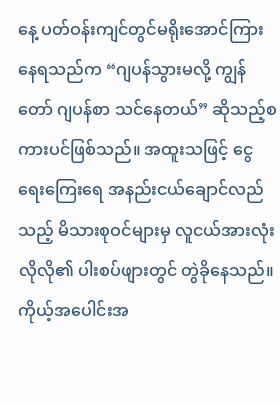နေ့ ပတ်ဝန်းကျင်တွင်မရိုးအောင်ကြားနေရသည်က “ဂျပန်သွားမလို့ ကျွန်တော် ဂျပန်စာ သင်နေတယ်” ဆိုသည့်စကားပင်ဖြစ်သည်။ အထူးသဖြင့် ငွေရေးကြေးရေ အနည်းငယ်ချောင်လည်သည့် မိသားစုဝင်များမှ လူငယ်အားလုံးလိုလို၏ ပါးစပ်ဖျားတွင် တွဲခိုနေသည်။ ကိုယ့်အပေါင်းအ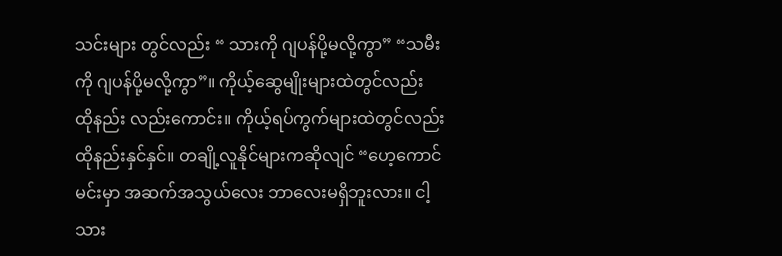သင်းများ တွင်လည်း “ သားကို ဂျပန်ပို့မလို့ကွာ” “သမီးကို ဂျပန်ပို့မလို့ကွာ”။ ကိုယ့်ဆွေမျိုးများထဲတွင်လည်း ထိုနည်း လည်းကောင်း။ ကိုယ့်ရပ်ကွက်များထဲတွင်လည်း ထိုနည်းနှင်နှင်။ တချို့လူနိုင်များကဆိုလျင် “ဟေ့ကောင် မင်းမှာ အဆက်အသွယ်လေး ဘာလေးမရှိဘူးလား။ ငါ့သား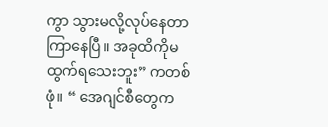ကွာ သွားမလို့လုပ်နေတာ ကြာနေပြီ။ အခုထိကိုမထွက်ရသေးဘူး” ကတစ်ဖုံ။ “ အေဂျင်စီတွေက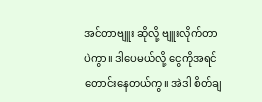အင်တာဗျူး ဆိုလို့ ဗျူးလိုက်တာပဲကွာ။ ဒါပေမယ်လို့ ငွေကိုအရင်တောင်းနေတယ်ကွ။ အဲဒါ စိတ်ချ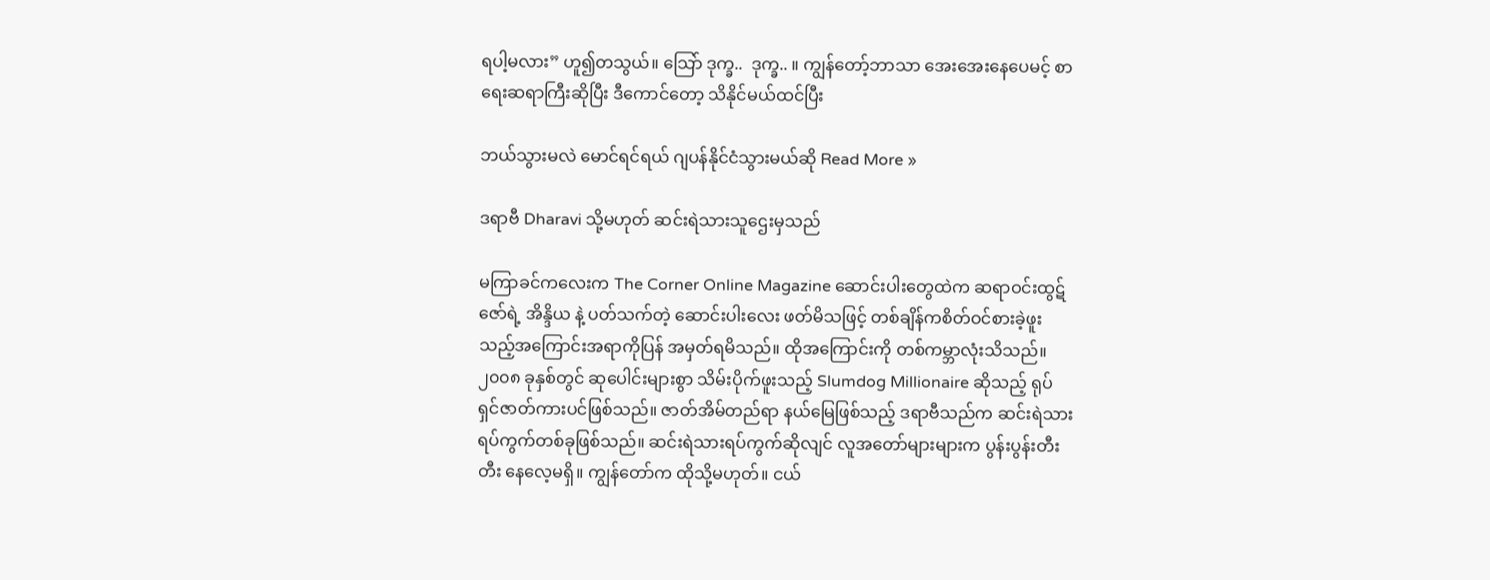ရပါ့မလား” ဟူ၍တသွယ်။ သြော် ဒုက္ခ..  ဒုက္ခ.. ။ ကျွန်တော့်ဘာသာ အေးအေးနေပေမင့် စာရေးဆရာကြီးဆိုပြီး ဒီကောင်တော့ သိနိုင်မယ်ထင်ပြီး

ဘယ်သွားမလဲ မောင်ရင်ရယ် ဂျပန်နိုင်ငံသွားမယ်ဆို Read More »

ဒရာဗီ Dharavi သို့မဟုတ် ဆင်းရဲသားသူဌေးမှသည်

မကြာခင်ကလေးက The Corner Online Magazine ဆောင်းပါးတွေထဲက ဆရာဝင်းထွဋ်ဇော်ရဲ့ အိန္ဒိယ နဲ့ ပတ်သက်တဲ့ ဆောင်းပါးလေး ဖတ်မိသဖြင့် တစ်ချိန်ကစိတ်ဝင်စားခဲ့ဖူးသည့်အကြောင်းအရာကိုပြန် အမှတ်ရမိသည်။ ထိုအကြောင်းကို တစ်ကမ္ဘာလုံးသိသည်။ ၂၀၀၈ ခုနှစ်တွင် ဆုပေါင်းများစွာ သိမ်းပိုက်ဖူးသည့် Slumdog Millionaire ဆိုသည့် ရုပ်ရှင်ဇာတ်ကားပင်ဖြစ်သည်။ ဇာတ်အိမ်တည်ရာ နယ်မြေဖြစ်သည့် ဒရာဗီသည်က ဆင်းရဲသားရပ်ကွက်တစ်ခုဖြစ်သည်။ ဆင်းရဲသားရပ်ကွက်ဆိုလျင် လူအတော်များများက ပွန်းပွန်းတီးတီး နေလေ့မရှိ။ ကျွန်တော်က ထိုသို့မဟုတ်။ ငယ်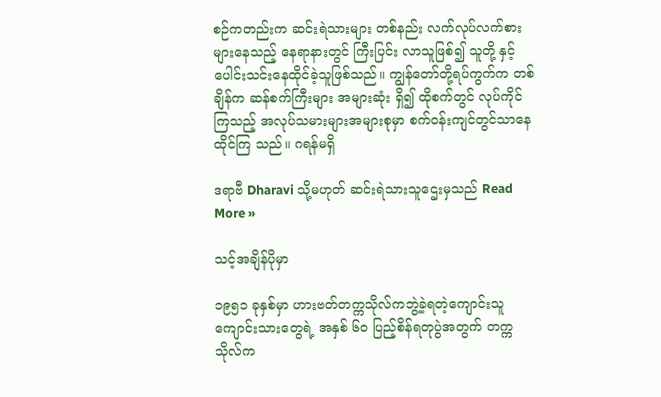စဉ်ကတည်းက ဆင်းရဲသားများ တစ်နည်း လက်လုပ်လက်စားများနေသည့် နေရာနားတွင် ကြီးပြင်း လာသူဖြစ်၍ သူတို့ နှင့် ပေါင်းသင်းနေထိုင်ခဲ့သူဖြစ်သည်။ ကျွန်တော်တို့ရပ်ကွက်က တစ်ချိန်က ဆန်စက်ကြီးများ အများဆုံး ရှိ၍ ထိုစက်တွင် လုပ်ကိုင်ကြသည့် အလုပ်သမားများအများစုမှာ စက်ဝန်းကျင်တွင်သာနေထိုင်ကြ သည်။ ဂရန်မရှိ

ဒရာဗီ Dharavi သို့မဟုတ် ဆင်းရဲသားသူဌေးမှသည် Read More »

သင့်အချိန်ပိုမှာ

၁၉၅၁ ခုနှစ်မှာ ဟားဗတ်တက္ကသိုလ်ကဘွဲ့ခဲ့ရတဲ့ကျောင်းသူကျောင်းသားတွေရဲ့ အနှစ် ၆၀ ပြည့်စိန်ရတုပွဲအတွက် တက္ကသိုလ်က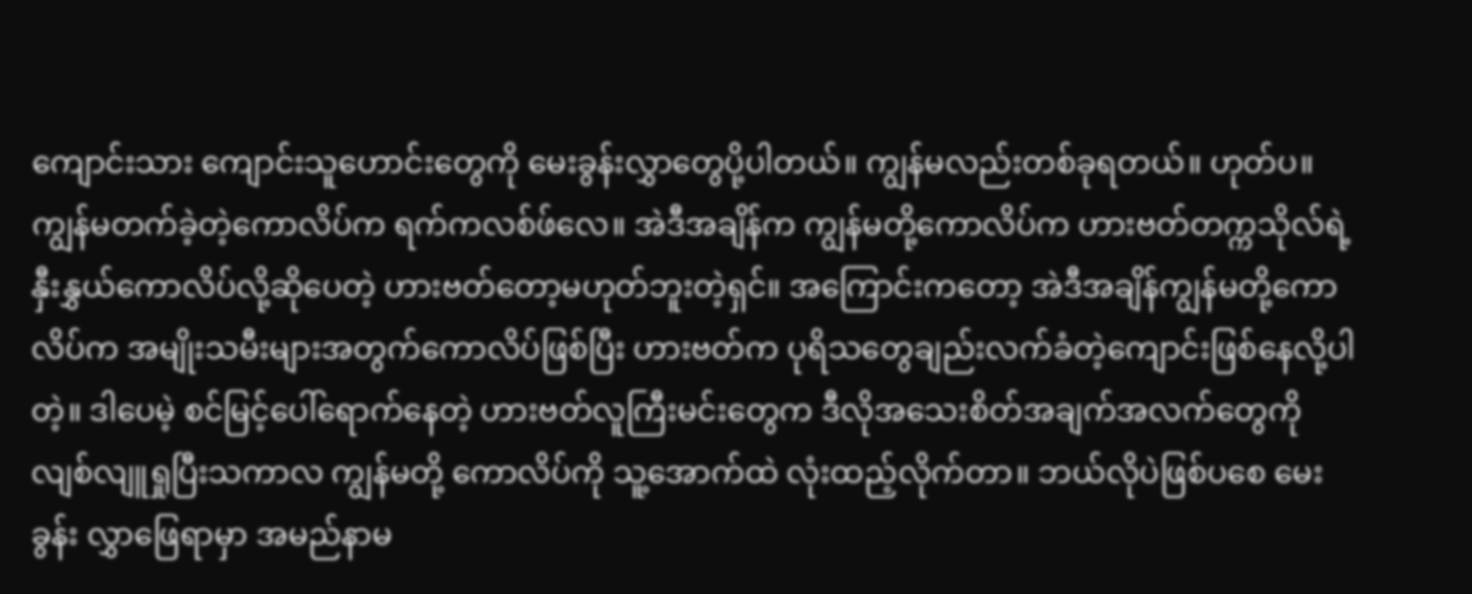ကျောင်းသား ကျောင်းသူဟောင်းတွေကို မေးခွန်းလွှာတွေပို့ပါတယ်။ ကျွန်မလည်းတစ်ခုရတယ်။ ဟုတ်ပ။ ကျွန်မတက်ခဲ့တဲ့ကောလိပ်က ရက်ကလစ်ဖ်လေ။ အဲဒီအချိန်က ကျွန်မတို့ကောလိပ်က ဟားဗတ်တက္ကသိုလ်ရဲ့နှီးနွှယ်ကောလိပ်လို့ဆိုပေတဲ့ ဟားဗတ်တော့မဟုတ်ဘူးတဲ့ရှင်။ အကြောင်းကတော့ အဲဒီအချိန်ကျွန်မတို့ကောလိပ်က အမျိုးသမီးများအတွက်ကောလိပ်ဖြစ်ပြီး ဟားဗတ်က ပုရိသတွေချည်းလက်ခံတဲ့ကျောင်းဖြစ်နေလို့ပါတဲ့။ ဒါပေမဲ့ စင်မြင့်ပေါ်ရောက်နေတဲ့ ဟားဗတ်လူကြီးမင်းတွေက ဒီလိုအသေးစိတ်အချက်အလက်တွေကို လျစ်လျူရှုပြီးသကာလ ကျွန်မတို့ ကောလိပ်ကို သူ့အောက်ထဲ လုံးထည့်လိုက်တာ။ ဘယ်လိုပဲဖြစ်ပစေ မေးခွန်း လွှာဖြေရာမှာ အမည်နာမ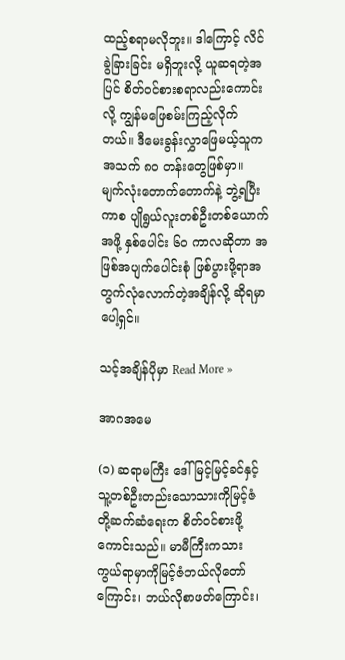ထည့်စရာမလိုဘူး။ ဒါကြောင့် လိင်ခွဲခြားခြင်း မရှိဘူးလို့ ယူဆရတဲ့အပြင် စိတ်ဝင်စားစရာလည်းကောင်းလို့ ကျွန်မဖြေစမ်းကြည့်လိုက်တယ်။ ဒီမေးခွန်းလွှာဖြေမယ့်သူက အသက် ၈၀ တန်းတွေဖြစ်မှာ။ မျက်လုံးတောက်တောက်နဲ့ ဘွဲ့ရပြီးကာစ ပျိုရွယ်လူးတစ်ဦးတစ်ယောက်အဖို့ နှစ်ပေါင်း ၆၀ ကာလဆိုတာ အဖြစ်အပျက်ပေါင်းစုံ ဖြစ်ပွားဖို့ရာအတွက်လုံလောက်တဲ့အချိန်လို့ ဆိုရမှာပေါ့ရှင်။

သင့်အချိန်ပိုမှာ Read More »

အာဂအမေ

(၁) ဆရာမကြီး ဒေါ်မြင့်မြင့်ခင်နှင့် သူ့တစ်ဦးတည်းသောသားကိုမြင့်ဇံတို့ဆက်ဆံရေးက စိတ်ဝင်စားဖို့  ကောင်းသည်။ မာမီကြီးကသားကွယ်ရာမှာကိုမြင့်ဇံဘယ်လိုတော်ကြောင်း၊ ဘယ်လိုစာဖတ်ကြောင်း၊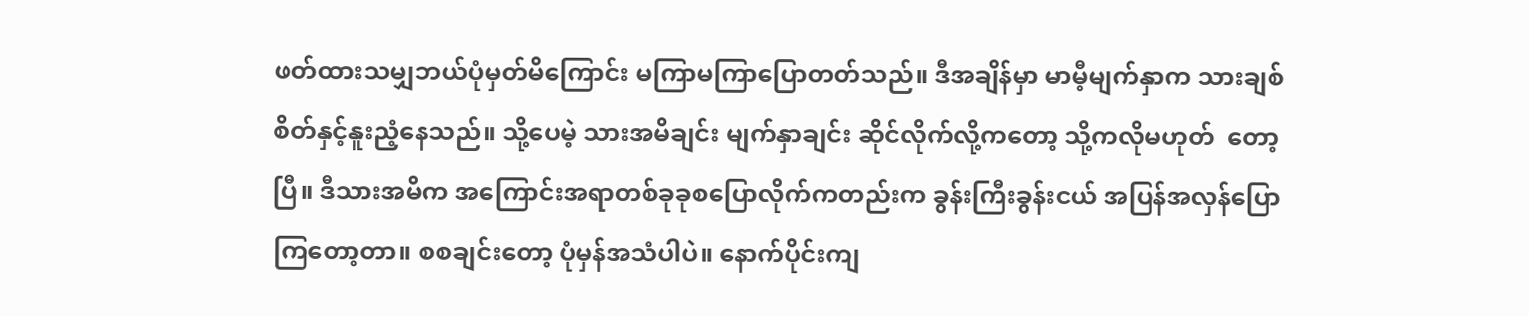ဖတ်ထားသမျှဘယ်ပုံမှတ်မိကြောင်း မကြာမကြာပြောတတ်သည်။ ဒီအချိန်မှာ မာမီ့မျက်နှာက သားချစ်စိတ်နှင့်နူးညံ့နေသည်။ သို့ပေမဲ့ သားအမိချင်း မျက်နှာချင်း ဆိုင်လိုက်လို့ကတော့ သို့ကလိုမဟုတ်  တော့ပြီ။ ဒီသားအမိက အကြောင်းအရာတစ်ခုခုစပြောလိုက်ကတည်းက ခွန်းကြီးခွန်းငယ် အပြန်အလှန်ပြောကြတော့တာ။ စစချင်းတော့ ပုံမှန်အသံပါပဲ။ နောက်ပိုင်းကျ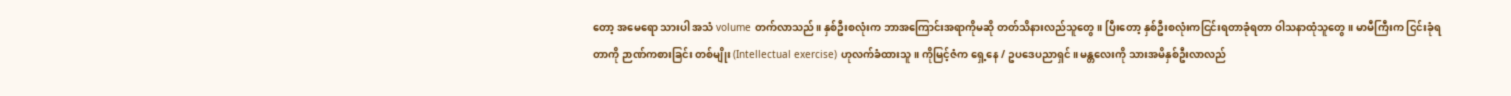တော့ အမေရော သားပါ အသံ volume တက်လာသည်။ နှစ်ဦးစလုံးက ဘာအကြောင်းအရာကိုမဆို တတ်သိနားလည်သူတွေ။ ပြီးတော့ နှစ်ဦးစလုံးကငြင်းရတာခုံရတာ ဝါသနာထုံသူတွေ။ မာမီကြီးက ငြင်းခုံရတာကို ဉာဏ်ကစားခြင်း တစ်မျိုး (Intellectual exercise) ဟုလက်ခံထားသူ။ ကိုမြင့်ဇံက ရှေ့နေ / ဥပဒေပညာရှင်။ မန္တလေးကို သားအမိနှစ်ဦးလာလည်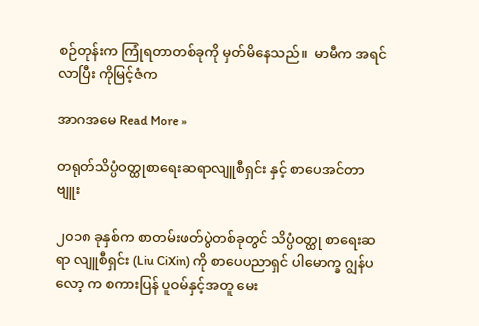စဉ်တုန်းက ကြုံရတာတစ်ခုကို မှတ်မိနေသည်။  မာမီက အရင်လာပြီး ကိုမြင့်ဇံက

အာဂအမေ Read More »

တရုတ်သိပ္ပံဝတ္ထုစာရေးဆရာလျူစီရှင်း နှင့် စာပေအင်တာဗျူး

၂၀၁၈ ခုနှစ်က စာတမ်းဖတ်ပွဲတစ်ခုတွင် သိပ္ပံဝတ္ထု စာရေးဆရာ လျူစီရှင်း (Liu CiXin) ကို စာပေပညာရှင် ပါမောက္ခ ဂျွန်ပလော့ က စကားပြန် ပူဝမ်နှင့်အတူ မေး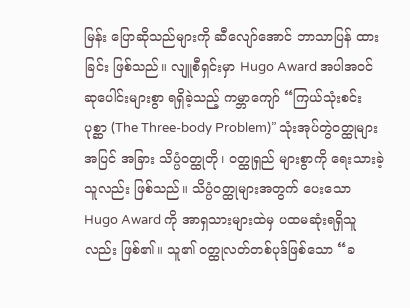မြန်း ပြောဆိုသည်များကို ဆီလျော်အောင် ဘာသာပြန် ထားခြင်း ဖြစ်သည်။ လျူစီရှင်းမှာ Hugo Award အပါအဝင် ဆုပေါင်းများစွာ ရရှိခဲ့သည့် ကမ္ဘာကျော် “ကြယ်သုံးစင်းပုစ္ဆာ (The Three-body Problem)” သုံးအုပ်တွဲဝတ္ထုများအပြင် အခြား သိပ္ပံဝတ္ထုတို၊ ဝတ္ထုရှည် များစွာကို ရေးသားခဲ့သူလည်း ဖြစ်သည်။ သိပ္ပံဝတ္ထုများအတွက် ပေးသော Hugo Award ကို အာရှသားများထဲမှ ပထမဆုံးရရှိသူလည်း ဖြစ်၏။ သူ၏ ဝတ္ထုလတ်တစ်ပုဒ်ဖြစ်သော “ခ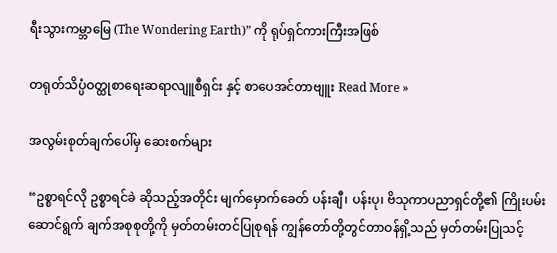ရီးသွားကမ္ဘာမြေ (The Wondering Earth)” ကို ရုပ်ရှင်ကားကြီးအဖြစ်

တရုတ်သိပ္ပံဝတ္ထုစာရေးဆရာလျူစီရှင်း နှင့် စာပေအင်တာဗျူး Read More »

အလွမ်းစုတ်ချက်ပေါ်မှ ဆေးစက်များ

“ဥစ္စာရင်လို ဥစ္စာရင်ခဲ ဆိုသည့်အတိုင်း မျက်မှောက်ခေတ် ပန်းချီ၊ ပန်းပု၊ ဗိသုကာပညာရှင်တို့၏ ကြိုးပမ်း ဆောင်ရွက် ချက်အစုစုတို့ကို မှတ်တမ်းတင်ပြုစုရန် ကျွန်တော်တို့တွင်တာဝန်ရှိ့သည် မှတ်တမ်းပြုသင့်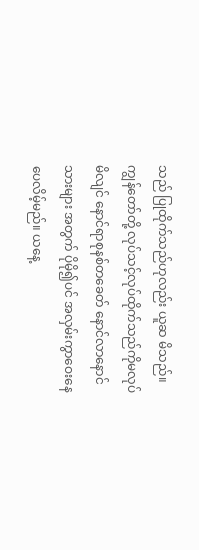သည် ပြုထိုက်သည်ဟုလည်း ယူဆ မိသည်။ ကျွန်တော်တို့ လုပ်သင့်လုပ်ထိုက်သည်ကိုမလုပ်မိလျင် နောင်ရာစုနစ်တခေတ် နောင်လာနောင်သားများ အတွက် ပိုမို၍ပင် အလှမ်းကွာဝေးနေပေလိမ့်မည်။ ယနေ့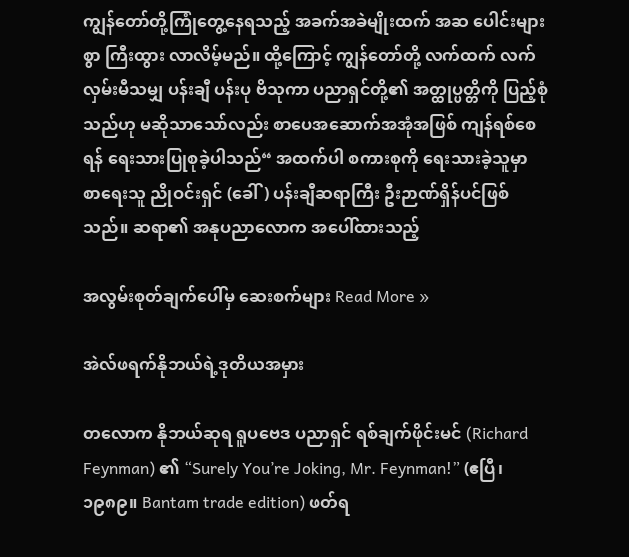ကျွန်တော်တို့ကြုံတွေ့နေရသည့် အခက်အခဲမျိုးထက် အဆ ပေါင်းများစွာ ကြီးထွား လာလိမ့်မည်။ ထို့ကြောင့် ကျွန်တော်တို့ လက်ထက် လက်လှမ်းမီသမျှ ပန်းချီ ပန်းပု ဗိသုကာ ပညာရှင်တို့၏ အတ္ထုပ္ပတ္တိကို ပြည့်စုံသည်ဟု မဆိုသာသော်လည်း စာပေအဆောက်အအုံအဖြစ် ကျန်ရစ်စေရန် ရေးသားပြုစုခဲ့ပါသည်“ အထက်ပါ စကားစုကို ရေးသားခဲ့သူမှာ စာရေးသူ ညိုဝင်းရှင် (ခေါ်) ပန်းချီဆရာကြီး ဦးဉာဏ်ရှိန်ပင်ဖြစ်သည်။ ဆရာ၏ အနုပညာလောက အပေါ်ထားသည့်

အလွမ်းစုတ်ချက်ပေါ်မှ ဆေးစက်များ Read More »

အဲလ်ဖရက်နိုဘယ်ရဲ့ဒုတိယအမှား

တလောက နိုဘယ်ဆုရ ရူပဗေဒ ပညာရှင် ရစ်ချက်ဖိုင်းမင် (Richard Feynman) ၏ “Surely You’re Joking, Mr. Feynman!” (ဧပြီ၊ ၁၉၈၉။ Bantam trade edition) ဖတ်ရ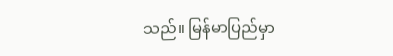သည်။ မြန်မာပြည်မှာ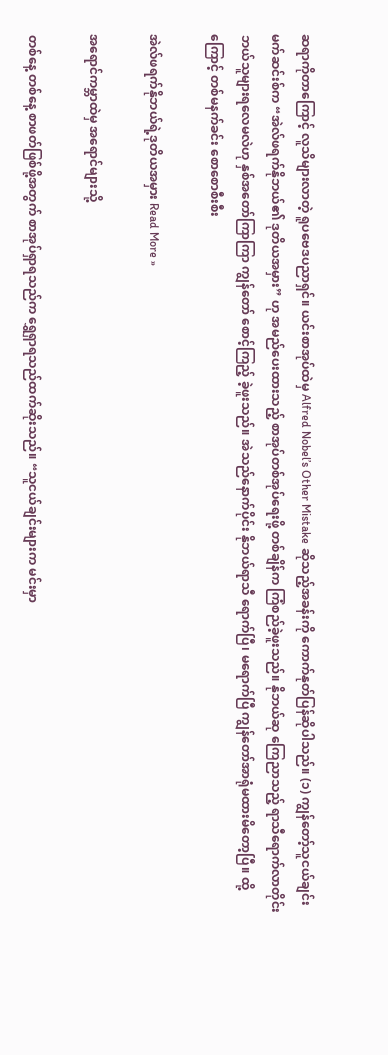ဆရာကိုတာကြောင့် လူသိများလာတဲ့ ရူပဗေဒပညာရှင်။ ယင်းစာအုပ်ထဲမှ Alfred Nobel’s Other Mistake ဆိုသည့်အခန်းကို ကောက်နုတ်ပြန်ဆိုပါသည်။ (၁) ကျွန်တော့်သူငယ်ချင်း မက်ဆင်းစ်က “အဲလ်ဖရက်နိုဘယ်၏ ဒုတိယအမှား” ဟု အမည်ပေးထားသည့် စာအုပ်တစ်အုပ်ရေးဖို့ တစ်ချိန်က ကြံစည်ခဲ့ဖူးသည်။ နိုဘယ်ဆု ကြေညာသည့် ရာသီရောက်လာတိုင်း ဘယ်သူများရလေမလဲဟု နှစ်အတော်ကြာကြာ ကျွန်တော် စောင့်ကြည့် ခဲ့ဖူးသည်။ အဲသည်နောက်ပိုင်း နိုဘယ်ရာသီ ရောက်ပြီ၊ မရောက်ပြီ ကျွန်တော်အာရုံမထားမိတော့ပြီ။ ထို့ကြောင့် တစ်မနက်ခင်း စောစောစီးစီး

အဲလ်ဖရက်နိုဘယ်ရဲ့ဒုတိယအမှား Read More »

အရောင်ကမ္ဘာထဲမှ အရောင်များသို့

တစ်နေ့ တစ်နေ့ စာဖတ်ဖြစ်ဖို့အတွက် စာအုပ်ရှာရသည်က ရွှေရှာရသည်ထက်ဆိုးသည်။ “သူငယ်ချင်းများက မင်းမှာ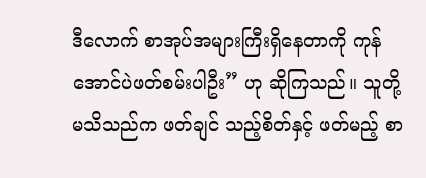ဒီလောက် စာအုပ်အများကြီးရှိနေတာကို ကုန်အောင်ပဲဖတ်စမ်းပါဦး” ဟု ဆိုကြသည်။ သူတို့မသိသည်က ဖတ်ချင် သည့်စိတ်နှင့် ဖတ်မည့် စာ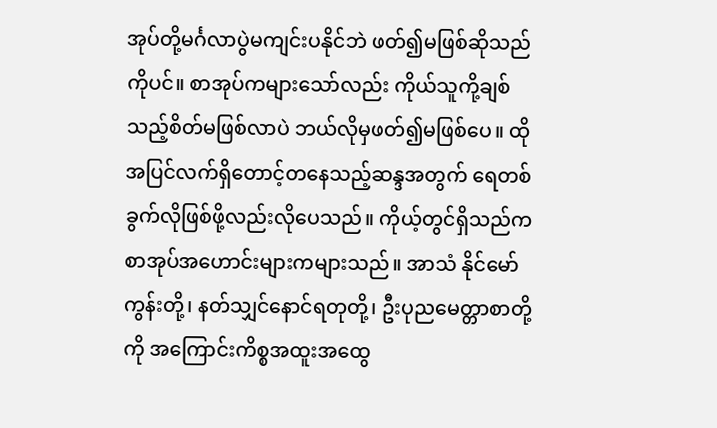အုပ်တို့မင်္ဂလာပွဲမကျင်းပနိုင်ဘဲ ဖတ်၍မဖြစ်ဆိုသည်ကိုပင်။ စာအုပ်ကများသော်လည်း ကိုယ်သူကို့ချစ်သည့်စိတ်မဖြစ်လာပဲ ဘယ်လိုမှဖတ်၍မဖြစ်ပေ။ ထိုအပြင်လက်ရှိတောင့်တနေသည့်ဆန္ဒအတွက် ရေတစ်ခွက်လိုဖြစ်ဖို့လည်းလိုပေသည်။ ကိုယ့်တွင်ရှိသည်က စာအုပ်အဟောင်းများကများသည်။ အာသံ နိုင်မော်ကွန်းတို့၊ နတ်သျှင်နောင်ရတုတို့၊ ဦးပုညမေတ္တာစာတို့ကို အကြောင်းကိစ္စအထူးအထွေ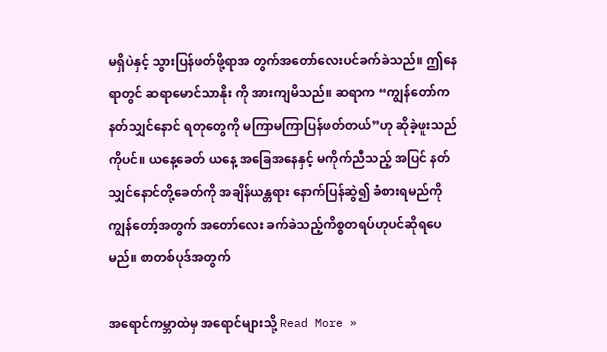မရှိပဲနှင့် သွားပြန်ဖတ်ဖို့ရာအ တွက်အတော်လေးပင်ခက်ခဲသည်။ ဤနေရာတွင် ဆရာမောင်သာနိုး ကို အားကျမိသည်။ ဆရာက “ကျွန်တော်က နတ်သျှင်နောင် ရတုတွေကို မကြာမကြာပြန်ဖတ်တယ်”ဟု ဆိုခဲ့ဖူးသည်ကိုပင်။ ယနေ့ခေတ် ယနေ့ အခြေအနေနှင့် မကိုက်ညီသည့် အပြင် နတ်သျှင်နောင်တို့ခေတ်ကို အချိန်ယန္တရား နောက်ပြန်ဆွဲ၍ ခံစားရမည်ကို ကျွန်တော့်အတွက် အတော်လေး ခက်ခဲသည့်ကိစ္စတရပ်ဟုပင်ဆိုရပေမည်။ စာတစ်ပုဒ်အတွက်

အရောင်ကမ္ဘာထဲမှ အရောင်များသို့ Read More »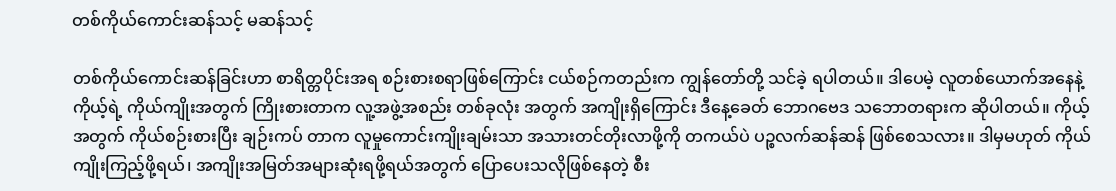တစ်ကိုယ်ကောင်းဆန်သင့် မဆန်သင့်

တစ်ကိုယ်ကောင်းဆန်ခြင်းဟာ စာရိတ္တပိုင်းအရ စဉ်းစားစရာဖြစ်‌ကြောင်း ငယ်စဉ်ကတည်းက ကျွန်တော်တို့ သင်ခဲ့ ရပါတယ်။ ဒါပေမဲ့ လူတစ်ယောက်အနေနဲ့ ကိုယ့်ရဲ့ ကိုယ်ကျိုးအတွက် ကြိုးစားတာက လူ့အဖွဲ့အစည်း တစ်ခုလုံး အတွက် အကျိုးရှိကြောင်း ဒီနေ့ခေတ် ဘောဂဗေဒ သဘောတရားက ဆိုပါတယ်။ ကိုယ့်အတွက် ကိုယ်စဉ်းစားပြီး ချဉ်းကပ် တာက လူမှုကောင်းကျိုးချမ်းသာ အသားတင်တိုးလာဖို့ကို တကယ်ပဲ ပဉ္စလက်ဆန်ဆန် ဖြစ်စေသလား။ ဒါမှမဟုတ် ကိုယ်ကျိုးကြည့်ဖို့ရယ်၊ အကျိုးအမြတ်အများဆုံးရဖို့ရယ်အတွက် ပြောပေးသလိုဖြစ်နေတဲ့ စီး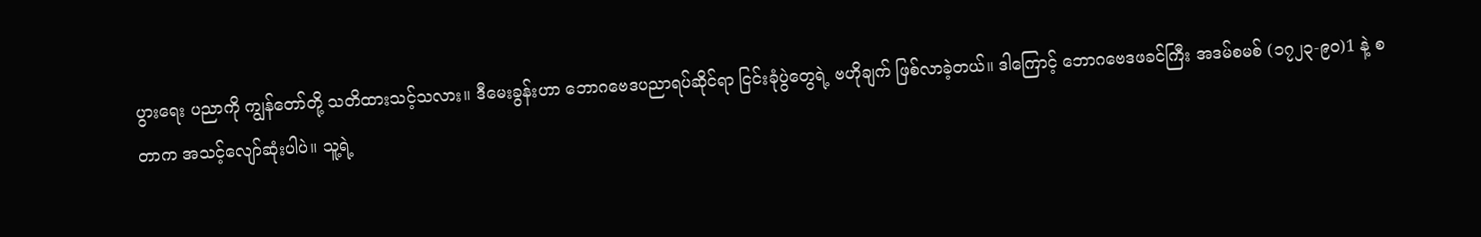ပွားရေး ပညာကို ကျွန်တော်တို့ သတိထားသင့်သလား။ ဒီမေးခွန်းဟာ ဘောဂဗေဒပညာရပ်ဆိုင်ရာ ငြင်းခုံပွဲတွေရဲ့ ဗဟိုချက် ဖြစ်လာခဲ့တယ်။ ဒါကြောင့် ဘောဂဗေဒဖခင်ကြီး အဒမ်စမစ် (၁၇၂၃-၉၀)1 နဲ့ စတာက အသင့်လျော်ဆုံးပါပဲ။ သူ့ရဲ့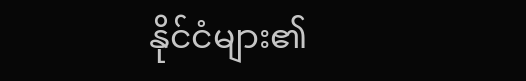နိုင်ငံများ၏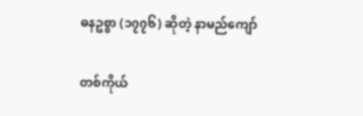ဓနဥစ္စာ (၁၇၇၆) ဆိုတဲ့ နာမည်ကျော်

တစ်ကိုယ်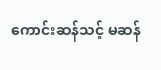ကောင်းဆန်သင့် မဆန်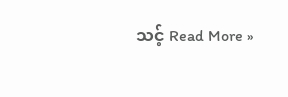သင့် Read More »